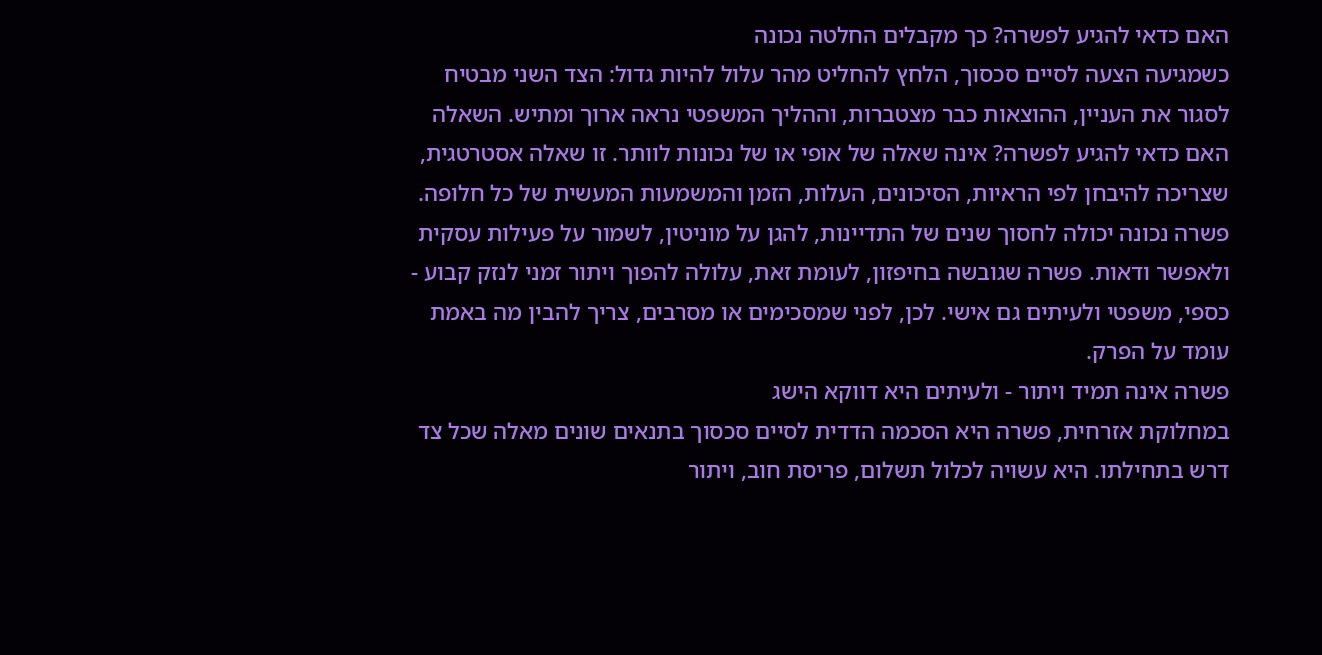האם כדאי להגיע לפשרה? כך מקבלים החלטה נכונה
כשמגיעה הצעה לסיים סכסוך, הלחץ להחליט מהר עלול להיות גדול: הצד השני מבטיח לסגור את העניין, ההוצאות כבר מצטברות, וההליך המשפטי נראה ארוך ומתיש. השאלה האם כדאי להגיע לפשרה? אינה שאלה של אופי או של נכונות לוותר. זו שאלה אסטרטגית, שצריכה להיבחן לפי הראיות, הסיכונים, העלות, הזמן והמשמעות המעשית של כל חלופה.
פשרה נכונה יכולה לחסוך שנים של התדיינות, להגן על מוניטין, לשמור על פעילות עסקית ולאפשר ודאות. פשרה שגובשה בחיפזון, לעומת זאת, עלולה להפוך ויתור זמני לנזק קבוע - כספי, משפטי ולעיתים גם אישי. לכן, לפני שמסכימים או מסרבים, צריך להבין מה באמת עומד על הפרק.
פשרה אינה תמיד ויתור - ולעיתים היא דווקא הישג
במחלוקת אזרחית, פשרה היא הסכמה הדדית לסיים סכסוך בתנאים שונים מאלה שכל צד דרש בתחילתו. היא עשויה לכלול תשלום, פריסת חוב, ויתור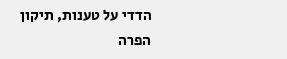הדדי על טענות, תיקון הפרה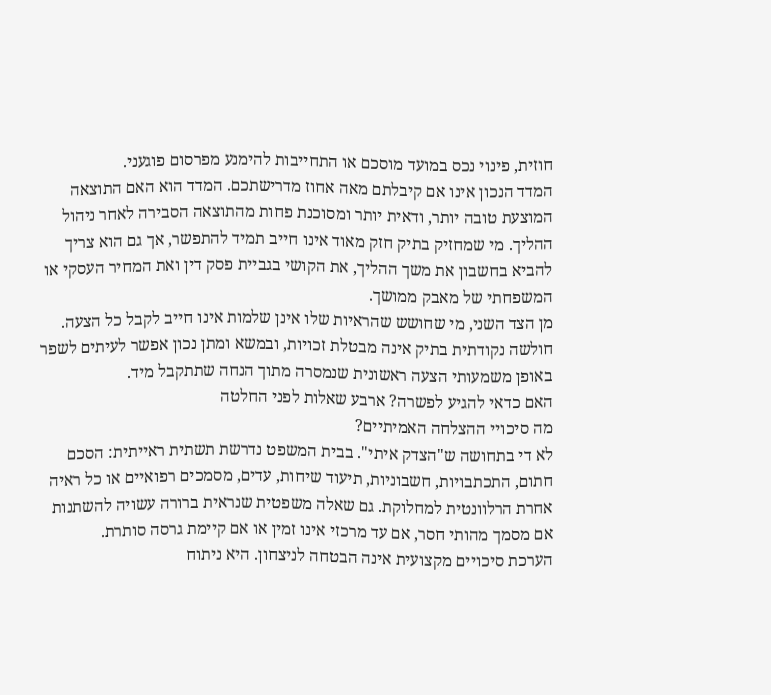חוזית, פינוי נכס במועד מוסכם או התחייבות להימנע מפרסום פוגעני.
המדד הנכון אינו אם קיבלתם מאה אחוז מדרישתכם. המדד הוא האם התוצאה המוצעת טובה יותר, ודאית יותר ומסוכנת פחות מהתוצאה הסבירה לאחר ניהול ההליך. מי שמחזיק בתיק חזק מאוד אינו חייב תמיד להתפשר, אך גם הוא צריך להביא בחשבון את משך ההליך, את הקושי בגביית פסק דין ואת המחיר העסקי או המשפחתי של מאבק ממושך.
מן הצד השני, מי שחושש שהראיות שלו אינן שלמות אינו חייב לקבל כל הצעה. חולשה נקודתית בתיק אינה מבטלת זכויות, ובמשא ומתן נכון אפשר לעיתים לשפר באופן משמעותי הצעה ראשונית שנמסרה מתוך הנחה שתתקבל מיד.
האם כדאי להגיע לפשרה? ארבע שאלות לפני החלטה
מה סיכויי ההצלחה האמיתיים?
לא די בתחושה ש"הצדק איתי". בבית המשפט נדרשת תשתית ראייתית: הסכם חתום, התכתבויות, חשבוניות, תיעוד שיחות, עדים, מסמכים רפואיים או כל ראיה אחרת הרלוונטית למחלוקת. גם שאלה משפטית שנראית ברורה עשויה להשתנות אם מסמך מהותי חסר, אם עד מרכזי אינו זמין או אם קיימת גרסה סותרת.
הערכת סיכויים מקצועית אינה הבטחה לניצחון. היא ניתוח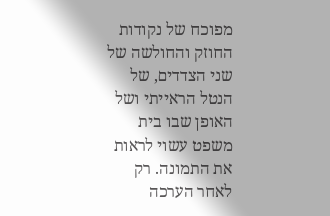מפוכח של נקודות החוזק והחולשה של שני הצדדים, של הנטל הראייתי ושל האופן שבו בית משפט עשוי לראות את התמונה. רק לאחר הערכה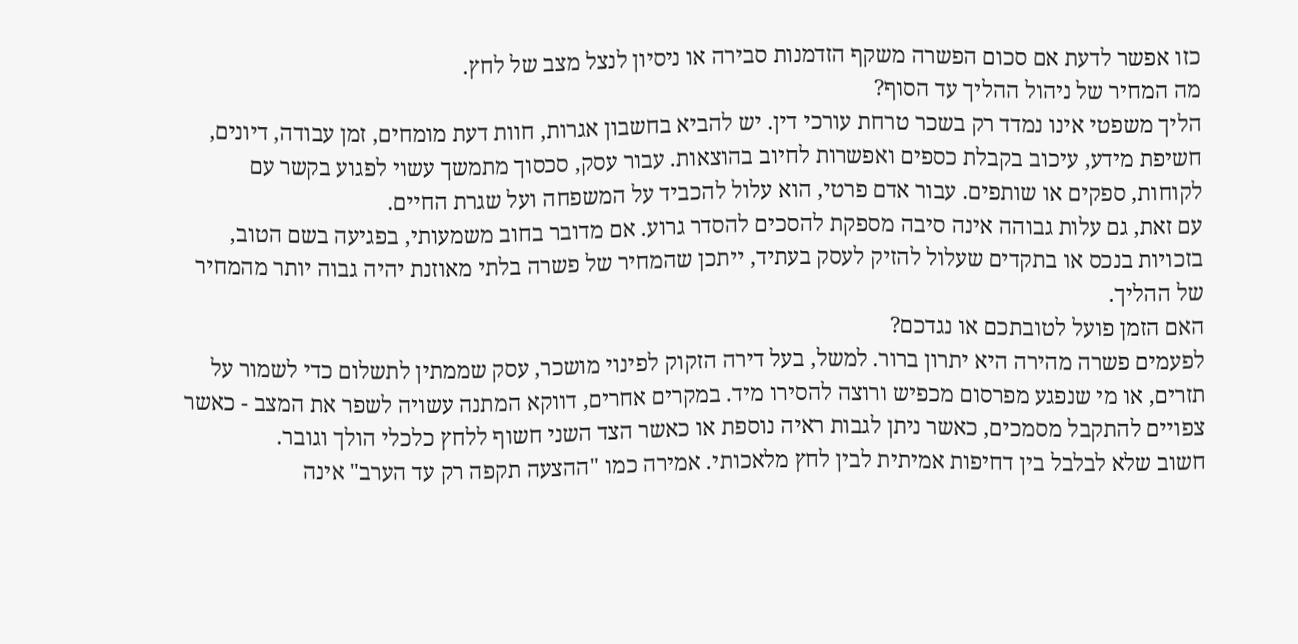כזו אפשר לדעת אם סכום הפשרה משקף הזדמנות סבירה או ניסיון לנצל מצב של לחץ.
מה המחיר של ניהול ההליך עד הסוף?
הליך משפטי אינו נמדד רק בשכר טרחת עורכי דין. יש להביא בחשבון אגרות, חוות דעת מומחים, זמן עבודה, דיונים, חשיפת מידע, עיכוב בקבלת כספים ואפשרות לחיוב בהוצאות. עבור עסק, סכסוך מתמשך עשוי לפגוע בקשר עם לקוחות, ספקים או שותפים. עבור אדם פרטי, הוא עלול להכביד על המשפחה ועל שגרת החיים.
עם זאת, גם עלות גבוהה אינה סיבה מספקת להסכים להסדר גרוע. אם מדובר בחוב משמעותי, בפגיעה בשם הטוב, בזכויות בנכס או בתקדים שעלול להזיק לעסק בעתיד, ייתכן שהמחיר של פשרה בלתי מאוזנת יהיה גבוה יותר מהמחיר של ההליך.
האם הזמן פועל לטובתכם או נגדכם?
לפעמים פשרה מהירה היא יתרון ברור. למשל, בעל דירה הזקוק לפינוי מושכר, עסק שממתין לתשלום כדי לשמור על תזרים, או מי שנפגע מפרסום מכפיש ורוצה להסירו מיד. במקרים אחרים, דווקא המתנה עשויה לשפר את המצב - כאשר צפויים להתקבל מסמכים, כאשר ניתן לגבות ראיה נוספת או כאשר הצד השני חשוף ללחץ כלכלי הולך וגובר.
חשוב שלא לבלבל בין דחיפות אמיתית לבין לחץ מלאכותי. אמירה כמו "ההצעה תקפה רק עד הערב" אינה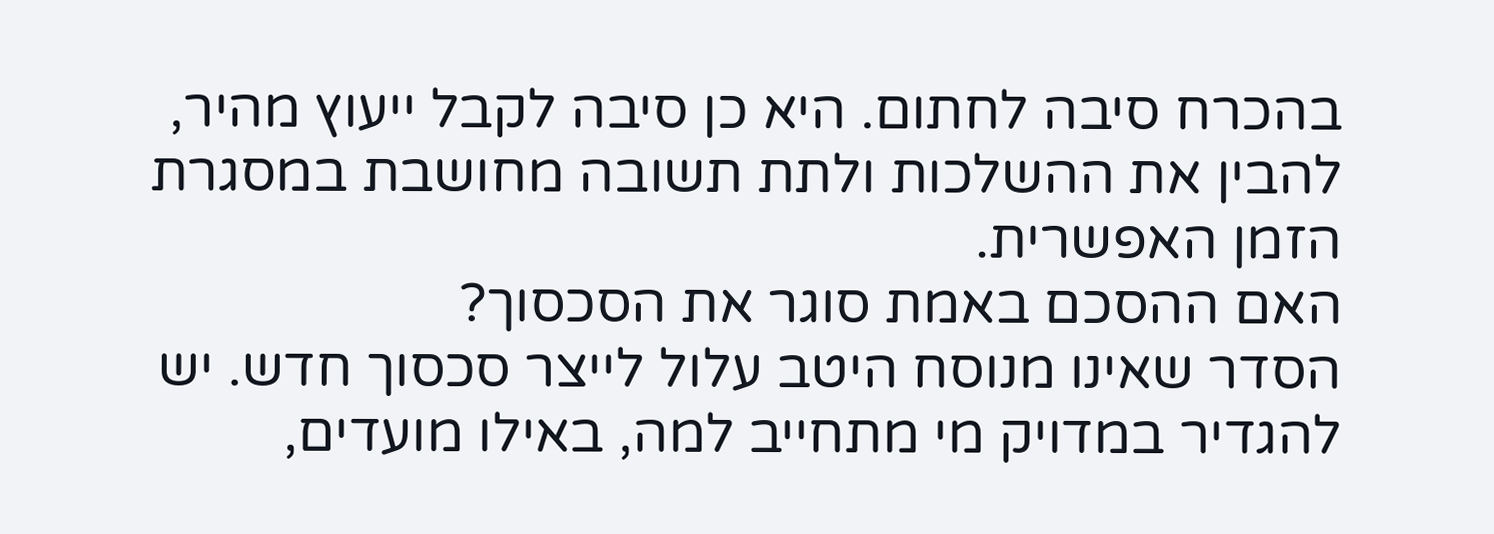בהכרח סיבה לחתום. היא כן סיבה לקבל ייעוץ מהיר, להבין את ההשלכות ולתת תשובה מחושבת במסגרת הזמן האפשרית.
האם ההסכם באמת סוגר את הסכסוך?
הסדר שאינו מנוסח היטב עלול לייצר סכסוך חדש. יש להגדיר במדויק מי מתחייב למה, באילו מועדים,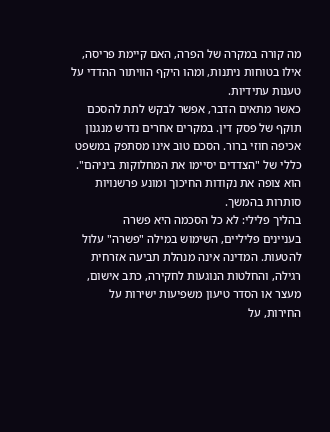מה קורה במקרה של הפרה, האם קיימת פריסה, אילו בטוחות ניתנות, ומהו היקף הוויתור ההדדי על טענות עתידיות.
כאשר מתאים הדבר, אפשר לבקש לתת להסכם תוקף של פסק דין. במקרים אחרים נדרש מנגנון אכיפה חוזי ברור. הסכם טוב אינו מסתפק במשפט כללי של "הצדדים יסיימו את המחלוקות ביניהם". הוא צופה את נקודות החיכוך ומונע פרשנויות סותרות בהמשך.
בהליך פלילי: לא כל הסכמה היא פשרה
בעניינים פליליים, השימוש במילה "פשרה" עלול להטעות. המדינה אינה מנהלת תביעה אזרחית רגילה, והחלטות הנוגעות לחקירה, כתב אישום, מעצר או הסדר טיעון משפיעות ישירות על החירות, על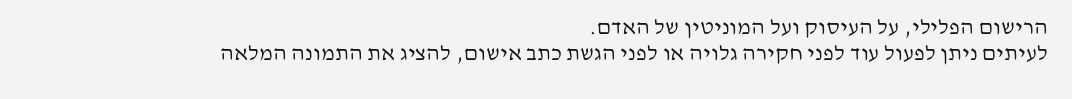הרישום הפלילי, על העיסוק ועל המוניטין של האדם.
לעיתים ניתן לפעול עוד לפני חקירה גלויה או לפני הגשת כתב אישום, להציג את התמונה המלאה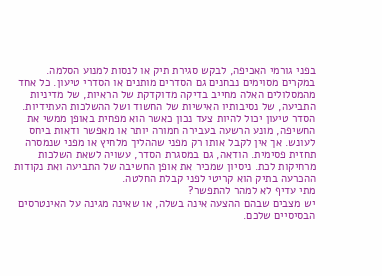בפני גורמי האכיפה, לבקש סגירת תיק או לנסות למנוע הסלמה. במקרים מסוימים נבחנים גם הסדרים מותנים או הסדרי טיעון. כל אחד מהמסלולים האלה מחייב בדיקה מדוקדקת של הראיות, של מדיניות התביעה, של נסיבותיו האישיות של החשוד ושל ההשלכות העתידיות.
הסדר טיעון יכול להיות צעד נכון כאשר הוא מפחית באופן ממשי את החשיפה, מונע הרשעה בעבירה חמורה יותר או מאפשר ודאות ביחס לעונש. אך אין לקבל אותו רק מפני שההליך מלחיץ או מפני שנמסרה תחזית פסימית. הודאה, גם במסגרת הסדר, עשויה לשאת השלכות מרחיקות לכת. ניסיון שמכיר את אופן החשיבה של התביעה ואת נקודות ההכרעה בתיק הוא קריטי לפני קבלת החלטה.
מתי עדיף לא למהר להתפשר?
יש מצבים שבהם ההצעה אינה בשלה, או שאינה מגינה על האינטרסים הבסיסיים שלכם.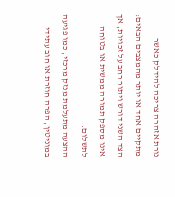נורת אזהרה צריכה להידלק כאשר מתקיים אחד או יותר מהמצבים הבאים:
הצד השני דורש ויתור רחב על זכויות, אך אינו מספק תמורה ממשית או בטוחה לתשלום.
ההצעה מתעלמת מנזק מרכזי, כמו פגיעה במוניטין, הפרה חוזרת או חוב עתידי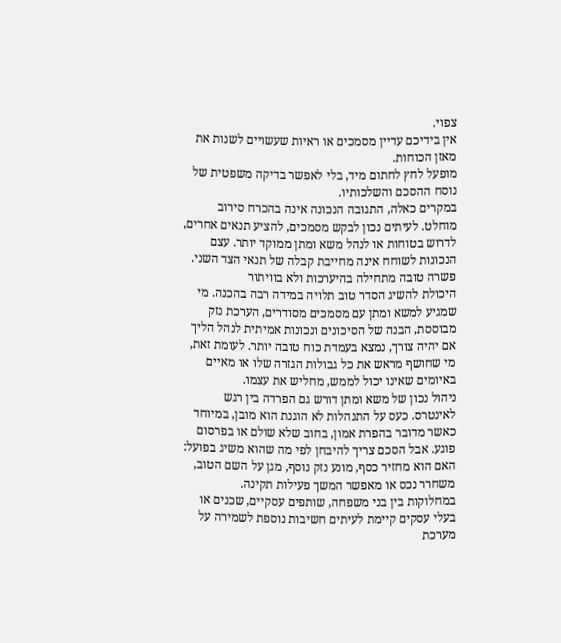צפוי.
אין בידיכם עדיין מסמכים או ראיות שעשויים לשנות את מאזן הכוחות.
מופעל לחץ לחתום מיד, בלי לאפשר בדיקה משפטית של נוסח ההסכם והשלכותיו.
במקרים כאלה, התגובה הנכונה אינה בהכרח סירוב מוחלט. לעיתים נכון לבקש מסמכים, להציע תנאים אחרים, לדרוש בטוחות או לנהל משא ומתן ממוקד יותר. עצם הנכונות לשוחח אינה מחייבת קבלה של תנאי הצד השני.
פשרה טובה מתחילה בהיערכות ולא בוויתור
היכולת להשיג הסדר טוב תלויה במידה רבה בהכנה. מי שמגיע למשא ומתן עם מסמכים מסודרים, הערכת נזק מבוססת, הבנה של הסיכונים ונכונות אמיתית לנהל הליך אם יהיה צורך, נמצא בעמדת כוח טובה יותר. לעומת זאת, מי שחושף מראש את כל גבולות הגזרה שלו או מאיים באיומים שאינו יכול לממש, מחליש את עצמו.
ניהול נכון של משא ומתן דורש גם הפרדה בין רגש לאינטרס. כעס על התנהלות לא הוגנת הוא מובן, במיוחד כאשר מדובר בהפרת אמון, בחוב שלא שולם או בפרסום פוגע. אבל הסכם צריך להיבחן לפי מה שהוא משיג בפועל: האם הוא מחזיר כסף, מונע נזק נוסף, מגן על השם הטוב, משחרר נכס או מאפשר המשך פעילות תקינה.
במחלוקות בין בני משפחה, שותפים עסקיים, שכנים או בעלי עסקים קיימת לעיתים חשיבות נוספת לשמירה על מערכת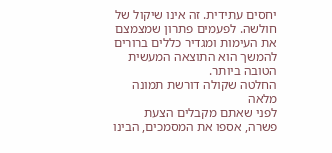יחסים עתידית. זה אינו שיקול של חולשה. לפעמים פתרון שמצמצם את העימות ומגדיר כללים ברורים להמשך הוא התוצאה המעשית הטובה ביותר.
החלטה שקולה דורשת תמונה מלאה
לפני שאתם מקבלים הצעת פשרה, אספו את המסמכים, הבינו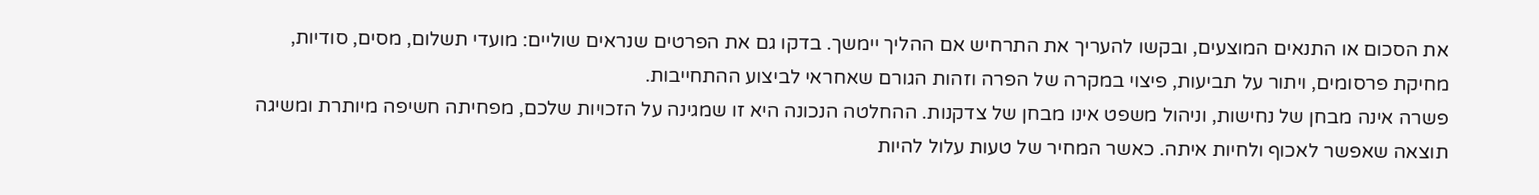את הסכום או התנאים המוצעים, ובקשו להעריך את התרחיש אם ההליך יימשך. בדקו גם את הפרטים שנראים שוליים: מועדי תשלום, מסים, סודיות, מחיקת פרסומים, ויתור על תביעות, פיצוי במקרה של הפרה וזהות הגורם שאחראי לביצוע ההתחייבות.
פשרה אינה מבחן של נחישות, וניהול משפט אינו מבחן של צדקנות. ההחלטה הנכונה היא זו שמגינה על הזכויות שלכם, מפחיתה חשיפה מיותרת ומשיגה תוצאה שאפשר לאכוף ולחיות איתה. כאשר המחיר של טעות עלול להיות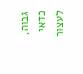גבוה, כדאי לעצור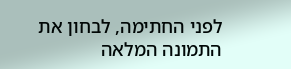לפני החתימה, לבחון את התמונה המלאה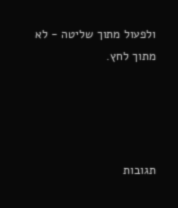ולפעול מתוך שליטה - לא מתוך לחץ.




תגובות